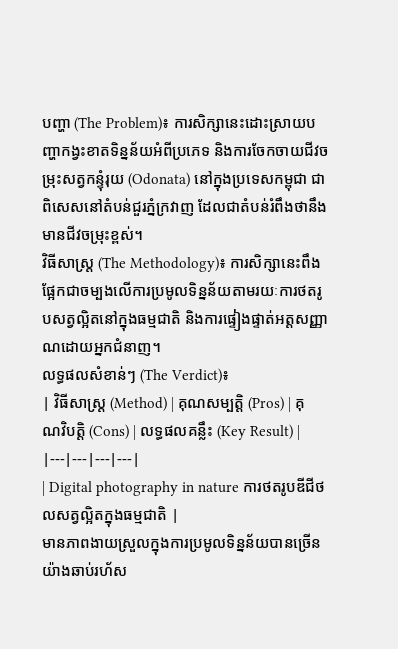បញ្ហា (The Problem)៖ ការសិក្សានេះដោះស្រាយបញ្ហាកង្វះខាតទិន្នន័យអំពីប្រភេទ និងការចែកចាយជីវចម្រុះសត្វកន្ទុំរុយ (Odonata) នៅក្នុងប្រទេសកម្ពុជា ជាពិសេសនៅតំបន់ជួរភ្នំក្រវាញ ដែលជាតំបន់រំពឹងថានឹងមានជីវចម្រុះខ្ពស់។
វិធីសាស្ត្រ (The Methodology)៖ ការសិក្សានេះពឹងផ្អែកជាចម្បងលើការប្រមូលទិន្នន័យតាមរយៈការថតរូបសត្វល្អិតនៅក្នុងធម្មជាតិ និងការផ្ទៀងផ្ទាត់អត្តសញ្ញាណដោយអ្នកជំនាញ។
លទ្ធផលសំខាន់ៗ (The Verdict)៖
| វិធីសាស្ត្រ (Method) | គុណសម្បត្តិ (Pros) | គុណវិបត្តិ (Cons) | លទ្ធផលគន្លឹះ (Key Result) |
|---|---|---|---|
| Digital photography in nature ការថតរូបឌីជីថលសត្វល្អិតក្នុងធម្មជាតិ |
មានភាពងាយស្រួលក្នុងការប្រមូលទិន្នន័យបានច្រើនយ៉ាងឆាប់រហ័ស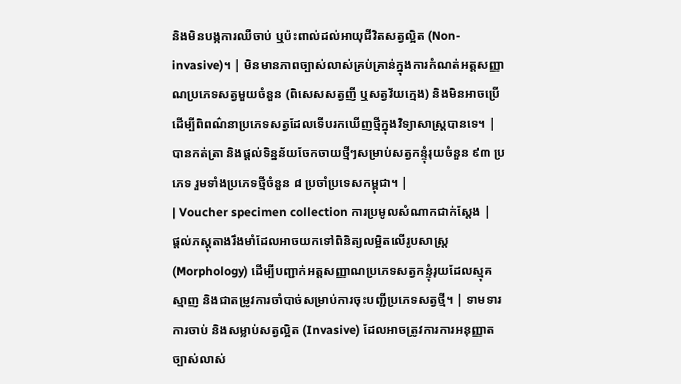និងមិនបង្កការឈឺចាប់ ឬប៉ះពាល់ដល់អាយុជីវិតសត្វល្អិត (Non-invasive)។ | មិនមានភាពច្បាស់លាស់គ្រប់គ្រាន់ក្នុងការកំណត់អត្តសញ្ញាណប្រភេទសត្វមួយចំនួន (ពិសេសសត្វញី ឬសត្វវ័យក្មេង) និងមិនអាចប្រើដើម្បីពិពណ៌នាប្រភេទសត្វដែលទើបរកឃើញថ្មីក្នុងវិទ្យាសាស្ត្របានទេ។ | បានកត់ត្រា និងផ្តល់ទិន្នន័យចែកចាយថ្មីៗសម្រាប់សត្វកន្ទុំរុយចំនួន ៩៣ ប្រភេទ រួមទាំងប្រភេទថ្មីចំនួន ៨ ប្រចាំប្រទេសកម្ពុជា។ |
| Voucher specimen collection ការប្រមូលសំណាកជាក់ស្តែង |
ផ្តល់ភស្តុតាងរឹងមាំដែលអាចយកទៅពិនិត្យលម្អិតលើរូបសាស្ត្រ (Morphology) ដើម្បីបញ្ជាក់អត្តសញ្ញាណប្រភេទសត្វកន្ទុំរុយដែលស្មុគស្មាញ និងជាតម្រូវការចាំបាច់សម្រាប់ការចុះបញ្ជីប្រភេទសត្វថ្មី។ | ទាមទារការចាប់ និងសម្លាប់សត្វល្អិត (Invasive) ដែលអាចត្រូវការការអនុញ្ញាតច្បាស់លាស់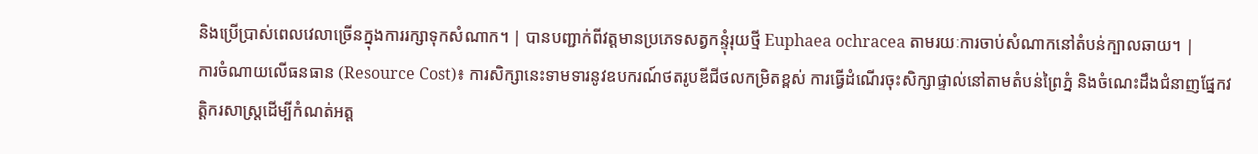និងប្រើប្រាស់ពេលវេលាច្រើនក្នុងការរក្សាទុកសំណាក។ | បានបញ្ជាក់ពីវត្តមានប្រភេទសត្វកន្ទុំរុយថ្មី Euphaea ochracea តាមរយៈការចាប់សំណាកនៅតំបន់ក្បាលឆាយ។ |
ការចំណាយលើធនធាន (Resource Cost)៖ ការសិក្សានេះទាមទារនូវឧបករណ៍ថតរូបឌីជីថលកម្រិតខ្ពស់ ការធ្វើដំណើរចុះសិក្សាផ្ទាល់នៅតាមតំបន់ព្រៃភ្នំ និងចំណេះដឹងជំនាញផ្នែកវត្តិករសាស្ត្រដើម្បីកំណត់អត្ត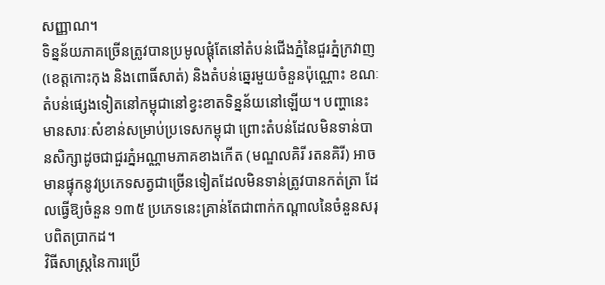សញ្ញាណ។
ទិន្នន័យភាគច្រើនត្រូវបានប្រមូលផ្តុំតែនៅតំបន់ជើងភ្នំនៃជួរភ្នំក្រវាញ (ខេត្តកោះកុង និងពោធិ៍សាត់) និងតំបន់ឆ្នេរមួយចំនួនប៉ុណ្ណោះ ខណៈតំបន់ផ្សេងទៀតនៅកម្ពុជានៅខ្វះខាតទិន្នន័យនៅឡើយ។ បញ្ហានេះមានសារៈសំខាន់សម្រាប់ប្រទេសកម្ពុជា ព្រោះតំបន់ដែលមិនទាន់បានសិក្សាដូចជាជួរភ្នំអណ្ណាមភាគខាងកើត (មណ្ឌលគិរី រតនគិរី) អាចមានផ្ទុកនូវប្រភេទសត្វជាច្រើនទៀតដែលមិនទាន់ត្រូវបានកត់ត្រា ដែលធ្វើឱ្យចំនួន ១៣៥ ប្រភេទនេះគ្រាន់តែជាពាក់កណ្តាលនៃចំនួនសរុបពិតប្រាកដ។
វិធីសាស្ត្រនៃការប្រើ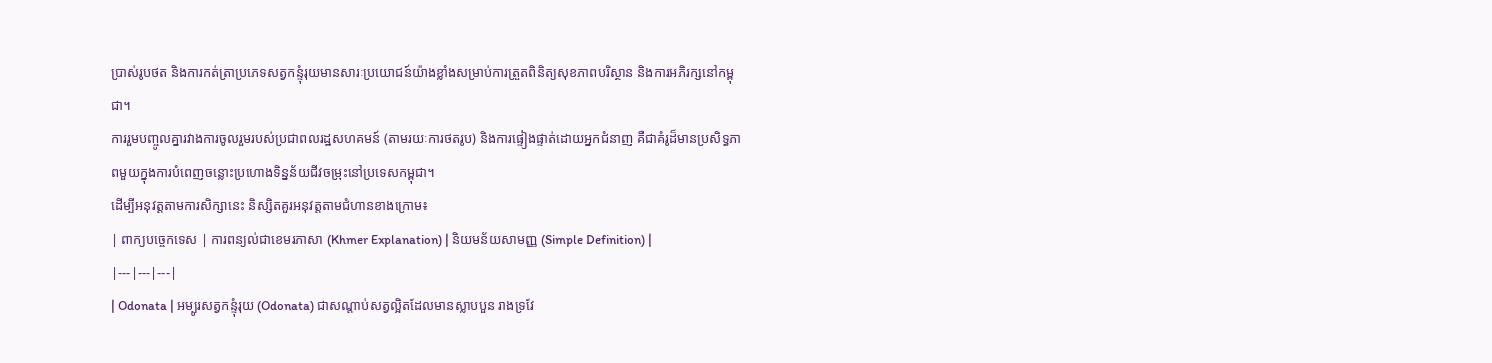ប្រាស់រូបថត និងការកត់ត្រាប្រភេទសត្វកន្ទុំរុយមានសារៈប្រយោជន៍យ៉ាងខ្លាំងសម្រាប់ការត្រួតពិនិត្យសុខភាពបរិស្ថាន និងការអភិរក្សនៅកម្ពុជា។
ការរួមបញ្ចូលគ្នារវាងការចូលរួមរបស់ប្រជាពលរដ្ឋសហគមន៍ (តាមរយៈការថតរូប) និងការផ្ទៀងផ្ទាត់ដោយអ្នកជំនាញ គឺជាគំរូដ៏មានប្រសិទ្ធភាពមួយក្នុងការបំពេញចន្លោះប្រហោងទិន្នន័យជីវចម្រុះនៅប្រទេសកម្ពុជា។
ដើម្បីអនុវត្តតាមការសិក្សានេះ និស្សិតគួរអនុវត្តតាមជំហានខាងក្រោម៖
| ពាក្យបច្ចេកទេស | ការពន្យល់ជាខេមរភាសា (Khmer Explanation) | និយមន័យសាមញ្ញ (Simple Definition) |
|---|---|---|
| Odonata | អម្បូរសត្វកន្ទុំរុយ (Odonata) ជាសណ្តាប់សត្វល្អិតដែលមានស្លាបបួន រាងទ្រវែ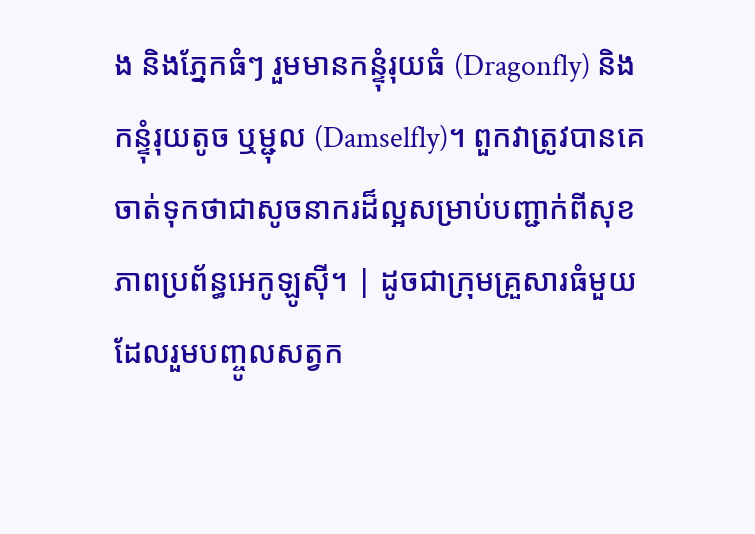ង និងភ្នែកធំៗ រួមមានកន្ទុំរុយធំ (Dragonfly) និងកន្ទុំរុយតូច ឬម្ជុល (Damselfly)។ ពួកវាត្រូវបានគេចាត់ទុកថាជាសូចនាករដ៏ល្អសម្រាប់បញ្ជាក់ពីសុខភាពប្រព័ន្ធអេកូឡូស៊ី។ | ដូចជាក្រុមគ្រួសារធំមួយដែលរួមបញ្ចូលសត្វក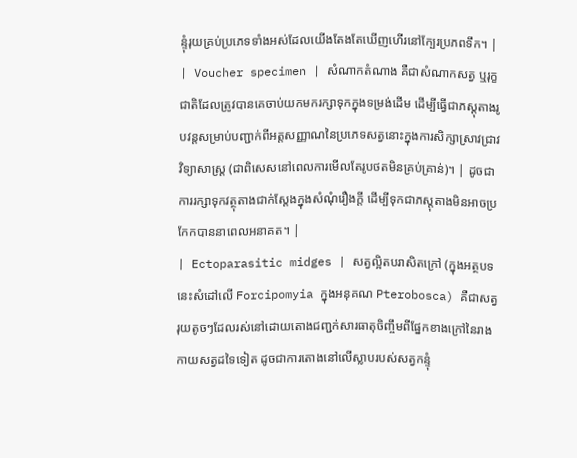ន្ទុំរុយគ្រប់ប្រភេទទាំងអស់ដែលយើងតែងតែឃើញហើរនៅក្បែរប្រភពទឹក។ |
| Voucher specimen | សំណាកតំណាង គឺជាសំណាកសត្វ ឬរុក្ខជាតិដែលត្រូវបានគេចាប់យកមករក្សាទុកក្នុងទម្រង់ដើម ដើម្បីធ្វើជាភស្តុតាងរូបវន្តសម្រាប់បញ្ជាក់ពីអត្តសញ្ញាណនៃប្រភេទសត្វនោះក្នុងការសិក្សាស្រាវជ្រាវវិទ្យាសាស្ត្រ (ជាពិសេសនៅពេលការមើលតែរូបថតមិនគ្រប់គ្រាន់)។ | ដូចជាការរក្សាទុកវត្ថុតាងជាក់ស្តែងក្នុងសំណុំរឿងក្តី ដើម្បីទុកជាភស្តុតាងមិនអាចប្រកែកបាននាពេលអនាគត។ |
| Ectoparasitic midges | សត្វល្អិតបរាសិតក្រៅ (ក្នុងអត្ថបទនេះសំដៅលើ Forcipomyia ក្នុងអនុគណ Pterobosca) គឺជាសត្វរុយតូចៗដែលរស់នៅដោយតោងជញ្ជក់សារធាតុចិញ្ចឹមពីផ្នែកខាងក្រៅនៃរាងកាយសត្វដទៃទៀត ដូចជាការតោងនៅលើស្លាបរបស់សត្វកន្ទុំ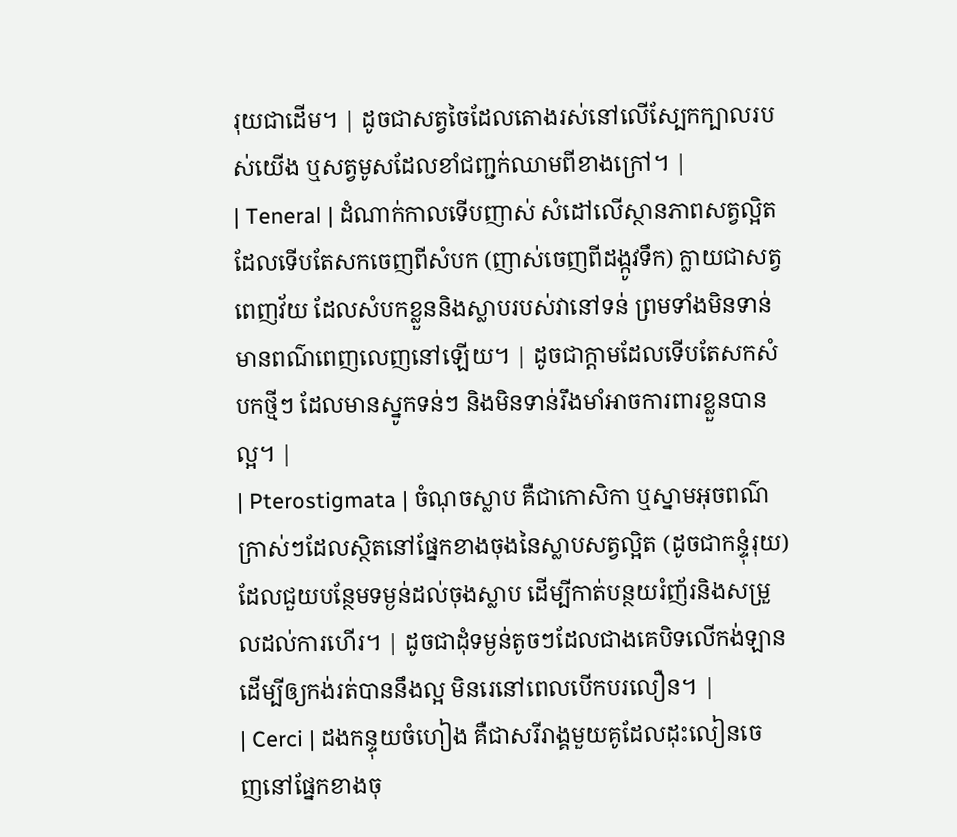រុយជាដើម។ | ដូចជាសត្វចៃដែលតោងរស់នៅលើស្បែកក្បាលរបស់យើង ឬសត្វមូសដែលខាំជញ្ជក់ឈាមពីខាងក្រៅ។ |
| Teneral | ដំណាក់កាលទើបញាស់ សំដៅលើស្ថានភាពសត្វល្អិតដែលទើបតែសកចេញពីសំបក (ញាស់ចេញពីដង្កូវទឹក) ក្លាយជាសត្វពេញវ័យ ដែលសំបកខ្លួននិងស្លាបរបស់វានៅទន់ ព្រមទាំងមិនទាន់មានពណ៌ពេញលេញនៅឡើយ។ | ដូចជាក្តាមដែលទើបតែសកសំបកថ្មីៗ ដែលមានស្នូកទន់ៗ និងមិនទាន់រឹងមាំអាចការពារខ្លួនបានល្អ។ |
| Pterostigmata | ចំណុចស្លាប គឺជាកោសិកា ឬស្នាមអុចពណ៌ក្រាស់ៗដែលស្ថិតនៅផ្នែកខាងចុងនៃស្លាបសត្វល្អិត (ដូចជាកន្ទុំរុយ) ដែលជួយបន្ថែមទម្ងន់ដល់ចុងស្លាប ដើម្បីកាត់បន្ថយរំញ័រនិងសម្រួលដល់ការហើរ។ | ដូចជាដុំទម្ងន់តូចៗដែលជាងគេបិទលើកង់ឡាន ដើម្បីឲ្យកង់រត់បាននឹងល្អ មិនរេនៅពេលបើកបរលឿន។ |
| Cerci | ដងកន្ទុយចំហៀង គឺជាសរីរាង្គមួយគូដែលដុះលៀនចេញនៅផ្នែកខាងចុ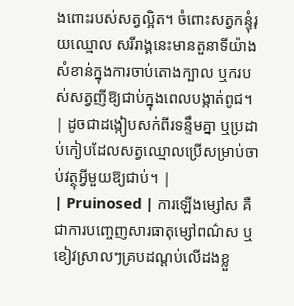ងពោះរបស់សត្វល្អិត។ ចំពោះសត្វកន្ទុំរុយឈ្មោល សរីរាង្គនេះមានតួនាទីយ៉ាងសំខាន់ក្នុងការចាប់តោងក្បាល ឬករបស់សត្វញីឱ្យជាប់ក្នុងពេលបង្កាត់ពូជ។ | ដូចជាដង្កៀបសក់ពីរទន្ទឹមគ្នា ឬប្រដាប់កៀបដែលសត្វឈ្មោលប្រើសម្រាប់ចាប់វត្ថុអ្វីមួយឱ្យជាប់។ |
| Pruinosed | ការឡើងម្សៅស គឺជាការបញ្ចេញសារធាតុម្សៅពណ៌ស ឬខៀវស្រាលៗគ្របដណ្តប់លើដងខ្លួ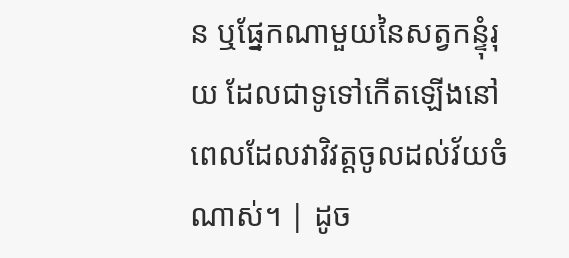ន ឬផ្នែកណាមួយនៃសត្វកន្ទុំរុយ ដែលជាទូទៅកើតឡើងនៅពេលដែលវាវិវត្តចូលដល់វ័យចំណាស់។ | ដូច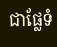ជាផ្លែទំ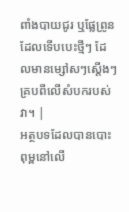ពាំងបាយជូរ ឬផ្លែព្រូនដែលទើបបេះថ្មីៗ ដែលមានម្សៅសៗស្តើងៗគ្របពីលើសំបករបស់វា។ |
អត្ថបទដែលបានបោះពុម្ពនៅលើ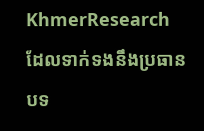KhmerResearch ដែលទាក់ទងនឹងប្រធានបទ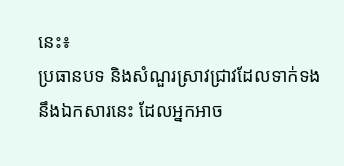នេះ៖
ប្រធានបទ និងសំណួរស្រាវជ្រាវដែលទាក់ទងនឹងឯកសារនេះ ដែលអ្នកអាច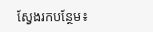ស្វែងរកបន្ថែម៖